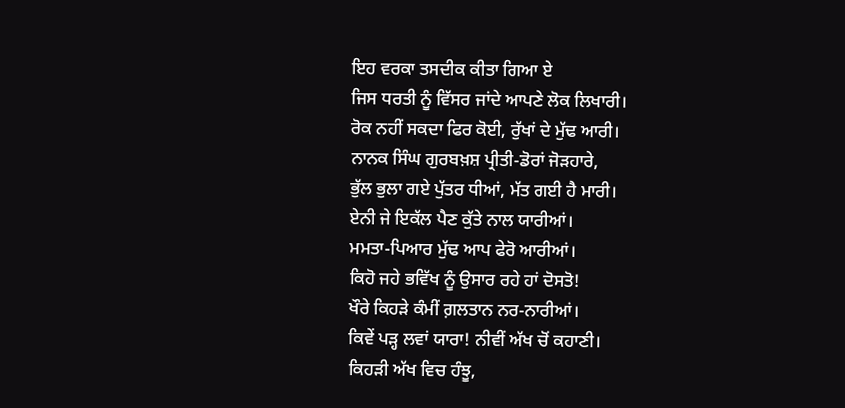ਇਹ ਵਰਕਾ ਤਸਦੀਕ ਕੀਤਾ ਗਿਆ ਏ
ਜਿਸ ਧਰਤੀ ਨੂੰ ਵਿੱਸਰ ਜਾਂਦੇ ਆਪਣੇ ਲੋਕ ਲਿਖਾਰੀ।
ਰੋਕ ਨਹੀਂ ਸਕਦਾ ਫਿਰ ਕੋਈ, ਰੁੱਖਾਂ ਦੇ ਮੁੱਢ ਆਰੀ।
ਨਾਨਕ ਸਿੰਘ ਗੁਰਬਖ਼ਸ਼ ਪ੍ਰੀਤੀ-ਡੋਰਾਂ ਜੋੜਹਾਰੇ,
ਭੁੱਲ ਭੁਲਾ ਗਏ ਪੁੱਤਰ ਧੀਆਂ, ਮੱਤ ਗਈ ਹੈ ਮਾਰੀ।
ਏਨੀ ਜੇ ਇਕੱਲ ਪੈਣ ਕੁੱਤੇ ਨਾਲ ਯਾਰੀਆਂ।
ਮਮਤਾ-ਪਿਆਰ ਮੁੱਢ ਆਪ ਫੇਰੋ ਆਰੀਆਂ।
ਕਿਹੋ ਜਹੇ ਭਵਿੱਖ ਨੂੰ ਉਸਾਰ ਰਹੇ ਹਾਂ ਦੋਸਤੋ!
ਖੌਰੇ ਕਿਹੜੇ ਕੰਮੀਂ ਗ਼ਲਤਾਨ ਨਰ-ਨਾਰੀਆਂ।
ਕਿਵੇਂ ਪੜ੍ਹ ਲਵਾਂ ਯਾਰਾ! ਨੀਵੀਂ ਅੱਖ ਚੋਂ ਕਹਾਣੀ।
ਕਿਹੜੀ ਅੱਖ ਵਿਚ ਹੰਝੂ,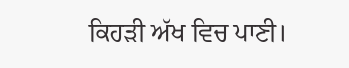ਕਿਹੜੀ ਅੱਖ ਵਿਚ ਪਾਣੀ।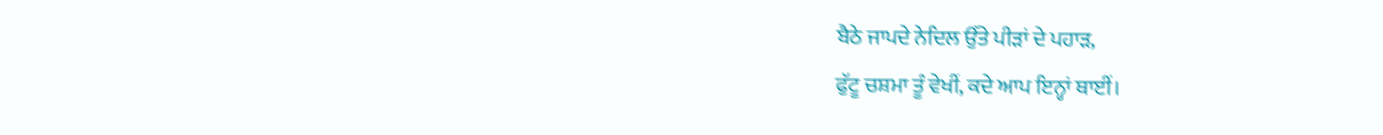ਬੈਠੇ ਜਾਪਦੇ ਨੇਦਿਲ ਉੱਤੇ ਪੀੜਾਂ ਦੇ ਪਹਾੜ,
ਫੁੱਟੂ ਚਸ਼ਮਾ ਤੂੰ ਵੇਖੀਂ, ਕਦੇ ਆਪ ਇਨ੍ਹਾਂ ਥਾਈਂ।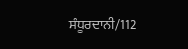ਸੰਧੂਰਦਾਨੀ/112